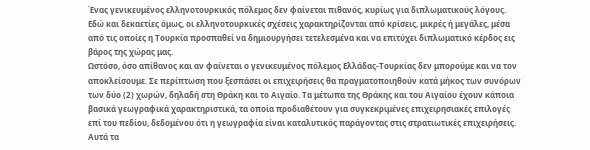Ένας γενικευμένος ελληνοτουρκικός πόλεμος δεν φαίνεται πιθανός, κυρίως για διπλωματικούς λόγους. Εδώ και δεκαετίες όμως, οι ελληνοτουρκικές σχέσεις χαρακτηρίζονται από κρίσεις, μικρές ή μεγάλες, μέσα από τις οποίες η Τουρκία προσπαθεί να δημιουργήσει τετελεσμένα και να επιτύχει διπλωματικό κέρδος εις βάρος της χώρας μας.
Ωστόσο, όσο απίθανος και αν φαίνεται ο γενικευμένος πόλεμος Ελλάδας-Τουρκίας δεν μπορούμε και να τον αποκλείσουμε. Σε περίπτωση που ξεσπάσει οι επιχειρήσεις θα πραγματοποιηθούν κατά μήκος των συνόρων των δύο (2) χωρών, δηλαδή στη Θράκη και το Αιγαίο. Τα μέτωπα της Θράκης και του Αιγαίου έχουν κάποια βασικά γεωγραφικά χαρακτηριστικά, τα οποία προδιαθέτουν για συγκεκριμένες επιχειρησιακές επιλογές επί του πεδίου, δεδομένου ότι η γεωγραφία είναι καταλυτικός παράγοντας στις στρατιωτικές επιχειρήσεις. Αυτά τα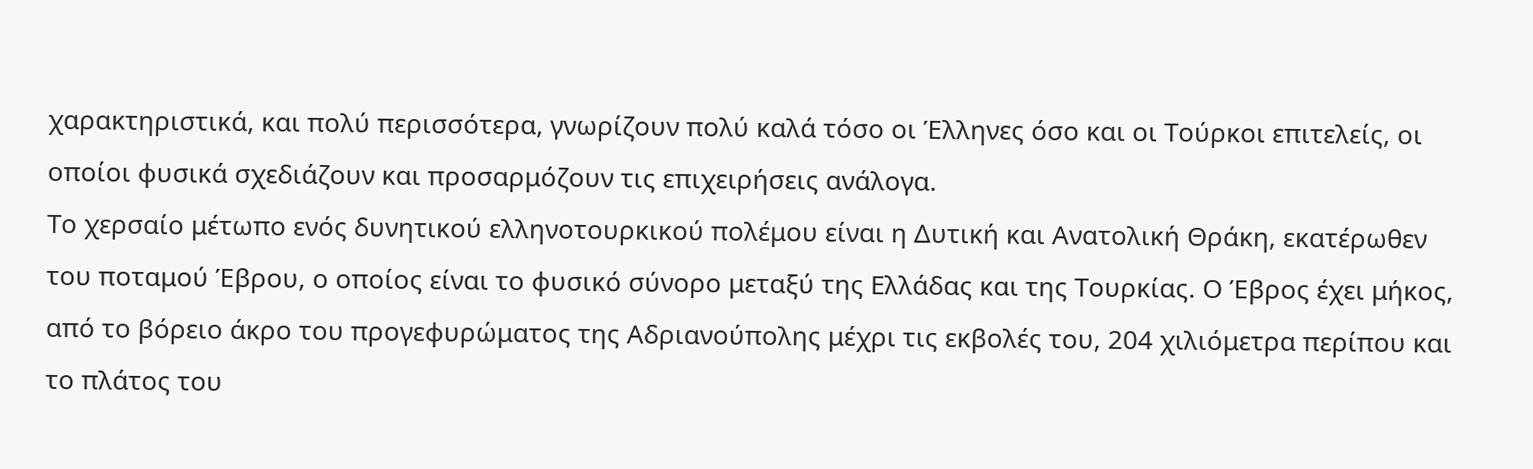χαρακτηριστικά, και πολύ περισσότερα, γνωρίζουν πολύ καλά τόσο οι Έλληνες όσο και οι Τούρκοι επιτελείς, οι οποίοι φυσικά σχεδιάζουν και προσαρμόζουν τις επιχειρήσεις ανάλογα.
Το χερσαίο μέτωπο ενός δυνητικού ελληνοτουρκικού πολέμου είναι η Δυτική και Ανατολική Θράκη, εκατέρωθεν του ποταμού Έβρου, ο οποίος είναι το φυσικό σύνορο μεταξύ της Ελλάδας και της Τουρκίας. Ο Έβρος έχει μήκος, από το βόρειο άκρο του προγεφυρώματος της Αδριανούπολης μέχρι τις εκβολές του, 204 χιλιόμετρα περίπου και το πλάτος του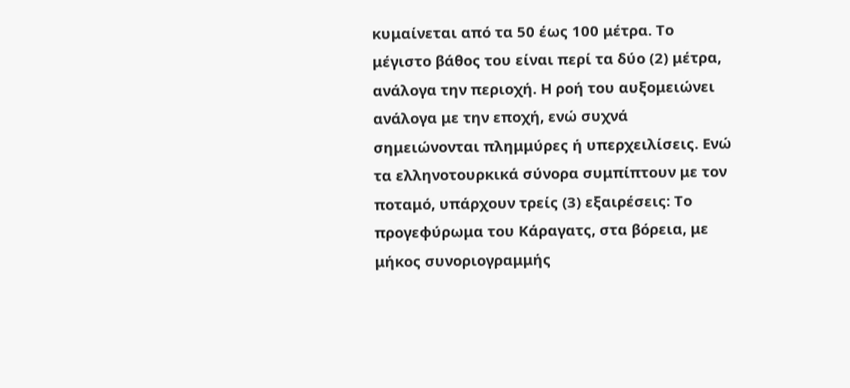κυμαίνεται από τα 50 έως 100 μέτρα. Το μέγιστο βάθος του είναι περί τα δύο (2) μέτρα, ανάλογα την περιοχή. Η ροή του αυξομειώνει ανάλογα με την εποχή, ενώ συχνά σημειώνονται πλημμύρες ή υπερχειλίσεις. Ενώ τα ελληνοτουρκικά σύνορα συμπίπτουν με τον ποταμό, υπάρχουν τρείς (3) εξαιρέσεις: Το προγεφύρωμα του Κάραγατς, στα βόρεια, με μήκος συνοριογραμμής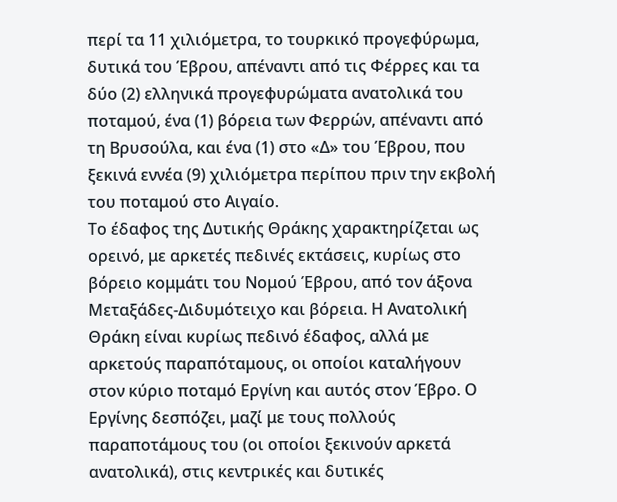περί τα 11 χιλιόμετρα, το τουρκικό προγεφύρωμα, δυτικά του Έβρου, απέναντι από τις Φέρρες και τα δύο (2) ελληνικά προγεφυρώματα ανατολικά του ποταμού, ένα (1) βόρεια των Φερρών, απέναντι από τη Βρυσούλα, και ένα (1) στο «Δ» του Έβρου, που ξεκινά εννέα (9) χιλιόμετρα περίπου πριν την εκβολή του ποταμού στο Αιγαίο.
Το έδαφος της Δυτικής Θράκης χαρακτηρίζεται ως ορεινό, με αρκετές πεδινές εκτάσεις, κυρίως στο βόρειο κομμάτι του Νομού Έβρου, από τον άξονα Μεταξάδες-Διδυμότειχο και βόρεια. Η Ανατολική Θράκη είναι κυρίως πεδινό έδαφος, αλλά με αρκετούς παραπόταμους, οι οποίοι καταλήγουν στον κύριο ποταμό Εργίνη και αυτός στον Έβρο. Ο Εργίνης δεσπόζει, μαζί με τους πολλούς παραποτάμους του (οι οποίοι ξεκινούν αρκετά ανατολικά), στις κεντρικές και δυτικές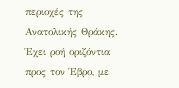περιοχές της Ανατολικής Θράκης. Έχει ροή οριζόντια προς τον Έβρο, με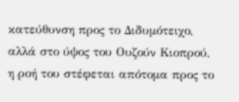κατεύθυνση προς το Διδυμότειχο, αλλά στο ύψος του Ουζούν Κιοπρού, η ροή του στέφεται απότομα προς το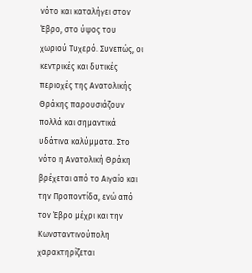νότο και καταλήγει στον Έβρο, στο ύψος του χωριού Τυχερό. Συνεπώς, οι κεντρικές και δυτικές περιοχές της Ανατολικής Θράκης παρουσιάζουν πολλά και σημαντικά υδάτινα καλύμματα. Στο νότο η Ανατολική Θράκη βρέχεται από το Αιγαίο και την Προποντίδα, ενώ από τον Έβρο μέχρι και την Κωνσταντινούπολη χαρακτηρίζεται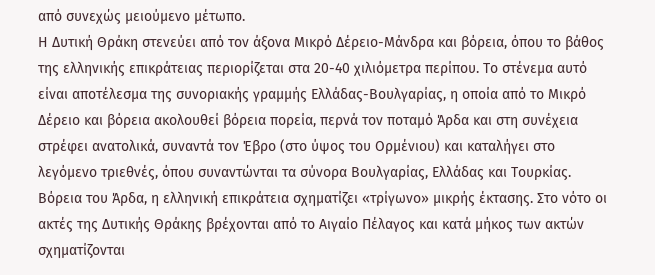από συνεχώς μειούμενο μέτωπο.
Η Δυτική Θράκη στενεύει από τον άξονα Μικρό Δέρειο-Μάνδρα και βόρεια, όπου το βάθος της ελληνικής επικράτειας περιορίζεται στα 20-40 χιλιόμετρα περίπου. Το στένεμα αυτό είναι αποτέλεσμα της συνοριακής γραμμής Ελλάδας-Βουλγαρίας, η οποία από το Μικρό Δέρειο και βόρεια ακολουθεί βόρεια πορεία, περνά τον ποταμό Άρδα και στη συνέχεια στρέφει ανατολικά, συναντά τον Έβρο (στο ύψος του Ορμένιου) και καταλήγει στο λεγόμενο τριεθνές, όπου συναντώνται τα σύνορα Βουλγαρίας, Ελλάδας και Τουρκίας. Βόρεια του Άρδα, η ελληνική επικράτεια σχηματίζει «τρίγωνο» μικρής έκτασης. Στο νότο οι ακτές της Δυτικής Θράκης βρέχονται από το Αιγαίο Πέλαγος και κατά μήκος των ακτών σχηματίζονται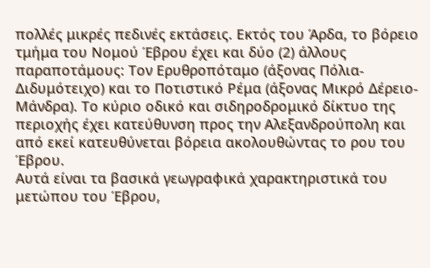πολλές μικρές πεδινές εκτάσεις. Εκτός του Άρδα, το βόρειο τμήμα του Νομού Έβρου έχει και δύο (2) άλλους παραποτάμους: Τον Ερυθροπόταμο (άξονας Πόλια-Διδυμότειχο) και το Ποτιστικό Ρέμα (άξονας Μικρό Δέρειο-Μάνδρα). Το κύριο οδικό και σιδηροδρομικό δίκτυο της περιοχής έχει κατεύθυνση προς την Αλεξανδρούπολη και από εκεί κατευθύνεται βόρεια ακολουθώντας το ρου του Έβρου.
Αυτά είναι τα βασικά γεωγραφικά χαρακτηριστικά του μετώπου του Έβρου,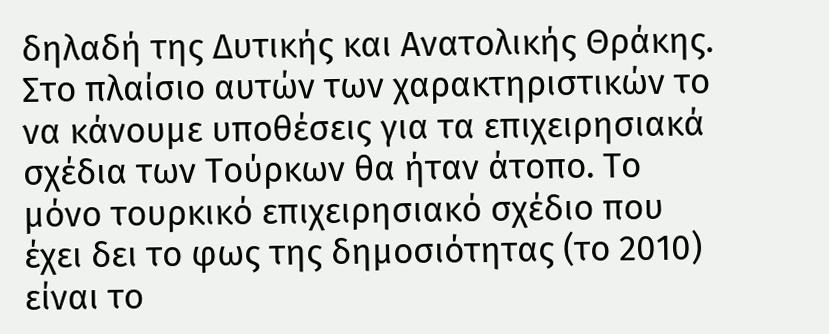δηλαδή της Δυτικής και Ανατολικής Θράκης. Στο πλαίσιο αυτών των χαρακτηριστικών το να κάνουμε υποθέσεις για τα επιχειρησιακά σχέδια των Τούρκων θα ήταν άτοπο. Το μόνο τουρκικό επιχειρησιακό σχέδιο που έχει δει το φως της δημοσιότητας (το 2010) είναι το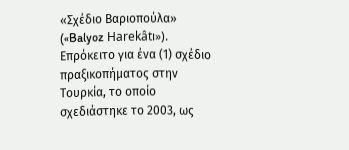«Σχέδιο Βαριοπούλα» («Balyoz Harekâtı»). Επρόκειτο για ένα (1) σχέδιο πραξικοπήματος στην Τουρκία, το οποίο σχεδιάστηκε το 2003, ως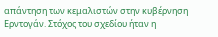απάντηση των κεμαλιστών στην κυβέρνηση Ερντογάν. Στόχος του σχεδίου ήταν η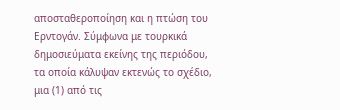αποσταθεροποίηση και η πτώση του Ερντογάν. Σύμφωνα με τουρκικά δημοσιεύματα εκείνης της περιόδου, τα οποία κάλυψαν εκτενώς το σχέδιο, μια (1) από τις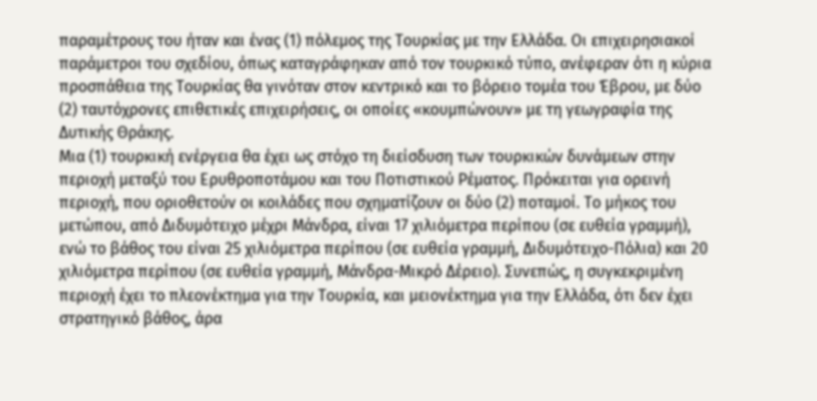παραμέτρους του ήταν και ένας (1) πόλεμος της Τουρκίας με την Ελλάδα. Οι επιχειρησιακοί παράμετροι του σχεδίου, όπως καταγράφηκαν από τον τουρκικό τύπο, ανέφεραν ότι η κύρια προσπάθεια της Τουρκίας θα γινόταν στον κεντρικό και το βόρειο τομέα του Έβρου, με δύο (2) ταυτόχρονες επιθετικές επιχειρήσεις, οι οποίες «κουμπώνουν» με τη γεωγραφία της Δυτικής Θράκης.
Μια (1) τουρκική ενέργεια θα έχει ως στόχο τη διείσδυση των τουρκικών δυνάμεων στην περιοχή μεταξύ του Ερυθροποτάμου και του Ποτιστικού Ρέματος. Πρόκειται για ορεινή περιοχή, που οριοθετούν οι κοιλάδες που σχηματίζουν οι δύο (2) ποταμοί. Το μήκος του μετώπου, από Διδυμότειχο μέχρι Μάνδρα, είναι 17 χιλιόμετρα περίπου (σε ευθεία γραμμή), ενώ το βάθος του είναι 25 χιλιόμετρα περίπου (σε ευθεία γραμμή, Διδυμότειχο-Πόλια) και 20 χιλιόμετρα περίπου (σε ευθεία γραμμή, Μάνδρα-Μικρό Δέρειο). Συνεπώς, η συγκεκριμένη περιοχή έχει το πλεονέκτημα για την Τουρκία, και μειονέκτημα για την Ελλάδα, ότι δεν έχει στρατηγικό βάθος, άρα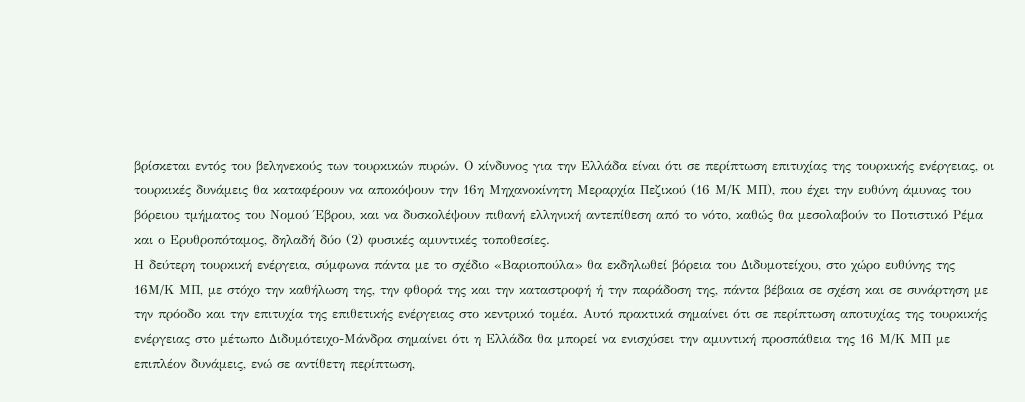βρίσκεται εντός του βεληνεκούς των τουρκικών πυρών. Ο κίνδυνος για την Ελλάδα είναι ότι σε περίπτωση επιτυχίας της τουρκικής ενέργειας, οι τουρκικές δυνάμεις θα καταφέρουν να αποκόψουν την 16η Μηχανοκίνητη Μεραρχία Πεζικού (16 Μ/Κ ΜΠ), που έχει την ευθύνη άμυνας του βόρειου τμήματος του Νομού Έβρου, και να δυσκολέψουν πιθανή ελληνική αντεπίθεση από το νότο, καθώς θα μεσολαβούν το Ποτιστικό Ρέμα και ο Ερυθροπόταμος, δηλαδή δύο (2) φυσικές αμυντικές τοποθεσίες.
Η δεύτερη τουρκική ενέργεια, σύμφωνα πάντα με το σχέδιο «Βαριοπούλα» θα εκδηλωθεί βόρεια του Διδυμοτείχου, στο χώρο ευθύνης της 16Μ/Κ ΜΠ, με στόχο την καθήλωση της, την φθορά της και την καταστροφή ή την παράδοση της, πάντα βέβαια σε σχέση και σε συνάρτηση με την πρόοδο και την επιτυχία της επιθετικής ενέργειας στο κεντρικό τομέα. Αυτό πρακτικά σημαίνει ότι σε περίπτωση αποτυχίας της τουρκικής ενέργειας στο μέτωπο Διδυμότειχο-Μάνδρα σημαίνει ότι η Ελλάδα θα μπορεί να ενισχύσει την αμυντική προσπάθεια της 16 Μ/Κ ΜΠ με επιπλέον δυνάμεις, ενώ σε αντίθετη περίπτωση,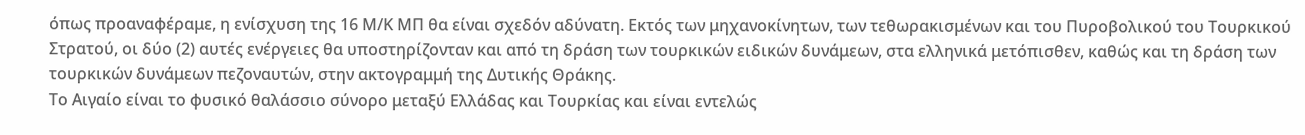όπως προαναφέραμε, η ενίσχυση της 16 Μ/Κ ΜΠ θα είναι σχεδόν αδύνατη. Εκτός των μηχανοκίνητων, των τεθωρακισμένων και του Πυροβολικού του Τουρκικού Στρατού, οι δύο (2) αυτές ενέργειες θα υποστηρίζονταν και από τη δράση των τουρκικών ειδικών δυνάμεων, στα ελληνικά μετόπισθεν, καθώς και τη δράση των τουρκικών δυνάμεων πεζοναυτών, στην ακτογραμμή της Δυτικής Θράκης.
Το Αιγαίο είναι το φυσικό θαλάσσιο σύνορο μεταξύ Ελλάδας και Τουρκίας και είναι εντελώς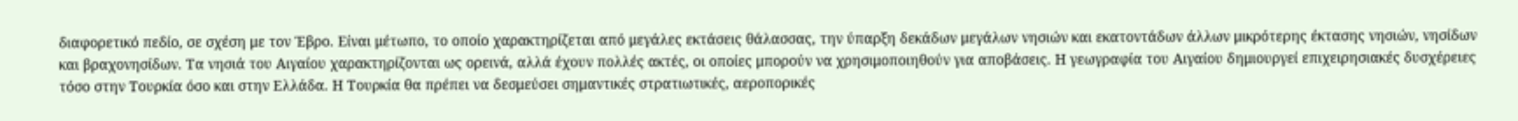διαφορετικό πεδίο, σε σχέση με τον Έβρο. Είναι μέτωπο, το οποίο χαρακτηρίζεται από μεγάλες εκτάσεις θάλασσας, την ύπαρξη δεκάδων μεγάλων νησιών και εκατοντάδων άλλων μικρότερης έκτασης νησιών, νησίδων και βραχονησίδων. Τα νησιά του Αιγαίου χαρακτηρίζονται ως ορεινά, αλλά έχουν πολλές ακτές, οι οποίες μπορούν να χρησιμοποιηθούν για αποβάσεις. Η γεωγραφία του Αιγαίου δημιουργεί επιχειρησιακές δυσχέρειες τόσο στην Τουρκία όσο και στην Ελλάδα. Η Τουρκία θα πρέπει να δεσμεύσει σημαντικές στρατιωτικές, αεροπορικές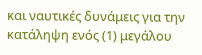και ναυτικές δυνάμεις για την κατάληψη ενός (1) μεγάλου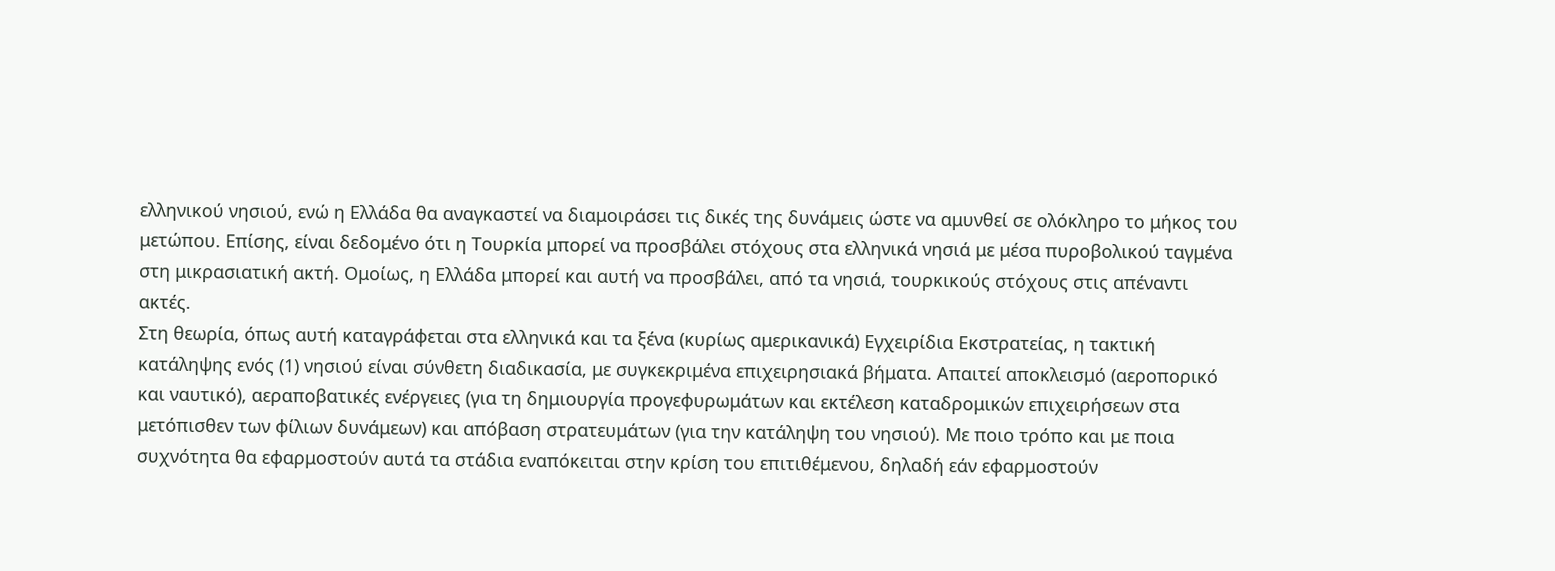ελληνικού νησιού, ενώ η Ελλάδα θα αναγκαστεί να διαμοιράσει τις δικές της δυνάμεις ώστε να αμυνθεί σε ολόκληρο το μήκος του μετώπου. Επίσης, είναι δεδομένο ότι η Τουρκία μπορεί να προσβάλει στόχους στα ελληνικά νησιά με μέσα πυροβολικού ταγμένα στη μικρασιατική ακτή. Ομοίως, η Ελλάδα μπορεί και αυτή να προσβάλει, από τα νησιά, τουρκικούς στόχους στις απέναντι ακτές.
Στη θεωρία, όπως αυτή καταγράφεται στα ελληνικά και τα ξένα (κυρίως αμερικανικά) Εγχειρίδια Εκστρατείας, η τακτική κατάληψης ενός (1) νησιού είναι σύνθετη διαδικασία, με συγκεκριμένα επιχειρησιακά βήματα. Απαιτεί αποκλεισμό (αεροπορικό και ναυτικό), αεραποβατικές ενέργειες (για τη δημιουργία προγεφυρωμάτων και εκτέλεση καταδρομικών επιχειρήσεων στα μετόπισθεν των φίλιων δυνάμεων) και απόβαση στρατευμάτων (για την κατάληψη του νησιού). Με ποιο τρόπο και με ποια συχνότητα θα εφαρμοστούν αυτά τα στάδια εναπόκειται στην κρίση του επιτιθέμενου, δηλαδή εάν εφαρμοστούν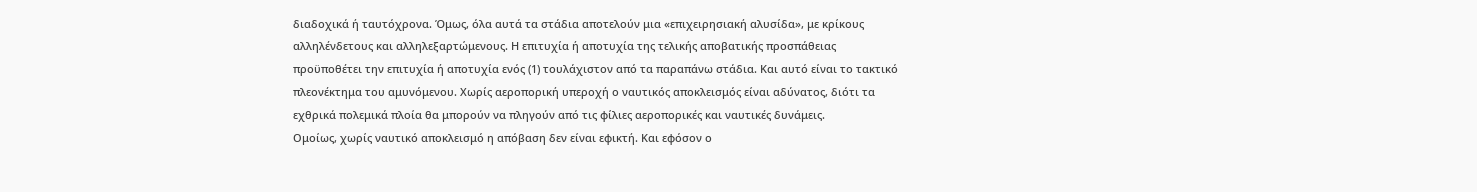διαδοχικά ή ταυτόχρονα. Όμως, όλα αυτά τα στάδια αποτελούν μια «επιχειρησιακή αλυσίδα», με κρίκους αλληλένδετους και αλληλεξαρτώμενους. Η επιτυχία ή αποτυχία της τελικής αποβατικής προσπάθειας προϋποθέτει την επιτυχία ή αποτυχία ενός (1) τουλάχιστον από τα παραπάνω στάδια. Και αυτό είναι το τακτικό πλεονέκτημα του αμυνόμενου. Χωρίς αεροπορική υπεροχή ο ναυτικός αποκλεισμός είναι αδύνατος, διότι τα εχθρικά πολεμικά πλοία θα μπορούν να πληγούν από τις φίλιες αεροπορικές και ναυτικές δυνάμεις.
Ομοίως, χωρίς ναυτικό αποκλεισμό η απόβαση δεν είναι εφικτή. Και εφόσον ο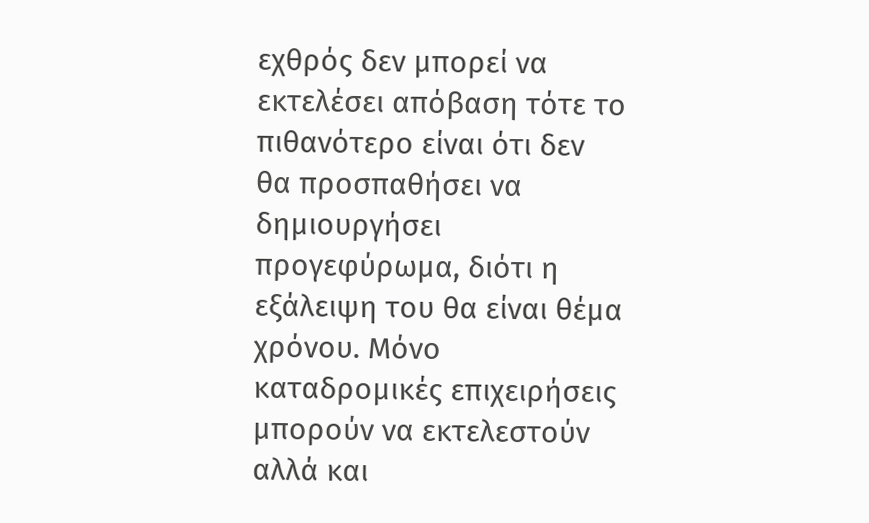εχθρός δεν μπορεί να εκτελέσει απόβαση τότε το πιθανότερο είναι ότι δεν θα προσπαθήσει να δημιουργήσει προγεφύρωμα, διότι η εξάλειψη του θα είναι θέμα χρόνου. Μόνο καταδρομικές επιχειρήσεις μπορούν να εκτελεστούν αλλά και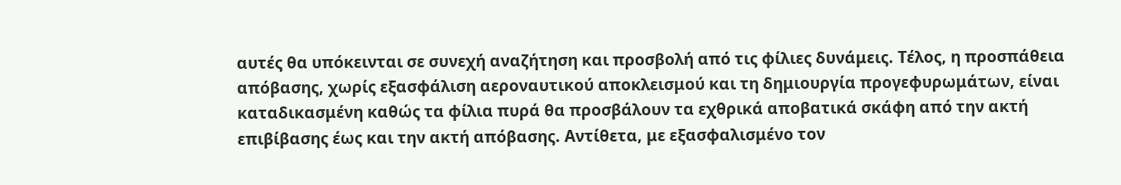αυτές θα υπόκεινται σε συνεχή αναζήτηση και προσβολή από τις φίλιες δυνάμεις. Τέλος, η προσπάθεια απόβασης, χωρίς εξασφάλιση αεροναυτικού αποκλεισμού και τη δημιουργία προγεφυρωμάτων, είναι καταδικασμένη καθώς τα φίλια πυρά θα προσβάλουν τα εχθρικά αποβατικά σκάφη από την ακτή επιβίβασης έως και την ακτή απόβασης. Αντίθετα, με εξασφαλισμένο τον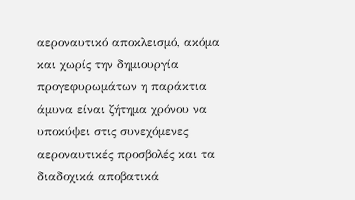αεροναυτικό αποκλεισμό, ακόμα και χωρίς την δημιουργία προγεφυρωμάτων η παράκτια άμυνα είναι ζήτημα χρόνου να υποκύψει στις συνεχόμενες αεροναυτικές προσβολές και τα διαδοχικά αποβατικά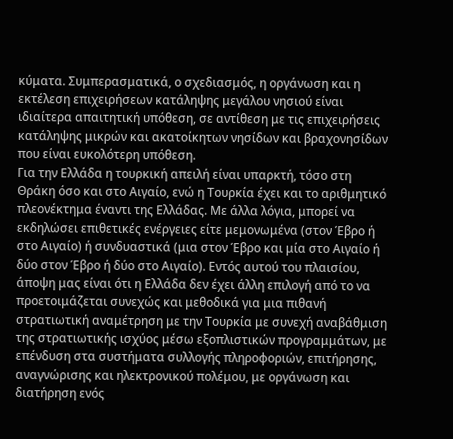κύματα. Συμπερασματικά, ο σχεδιασμός, η οργάνωση και η εκτέλεση επιχειρήσεων κατάληψης μεγάλου νησιού είναι ιδιαίτερα απαιτητική υπόθεση, σε αντίθεση με τις επιχειρήσεις κατάληψης μικρών και ακατοίκητων νησίδων και βραχονησίδων που είναι ευκολότερη υπόθεση.
Για την Ελλάδα η τουρκική απειλή είναι υπαρκτή, τόσο στη Θράκη όσο και στο Αιγαίο, ενώ η Τουρκία έχει και το αριθμητικό πλεονέκτημα έναντι της Ελλάδας. Με άλλα λόγια, μπορεί να εκδηλώσει επιθετικές ενέργειες είτε μεμονωμένα (στον Έβρο ή στο Αιγαίο) ή συνδυαστικά (μια στον Έβρο και μία στο Αιγαίο ή δύο στον Έβρο ή δύο στο Αιγαίο). Εντός αυτού του πλαισίου, άποψη μας είναι ότι η Ελλάδα δεν έχει άλλη επιλογή από το να προετοιμάζεται συνεχώς και μεθοδικά για μια πιθανή στρατιωτική αναμέτρηση με την Τουρκία με συνεχή αναβάθμιση της στρατιωτικής ισχύος μέσω εξοπλιστικών προγραμμάτων, με επένδυση στα συστήματα συλλογής πληροφοριών, επιτήρησης, αναγνώρισης και ηλεκτρονικού πολέμου, με οργάνωση και διατήρηση ενός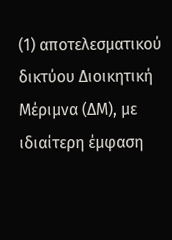(1) αποτελεσματικού δικτύου Διοικητική Μέριμνα (ΔΜ), με ιδιαίτερη έμφαση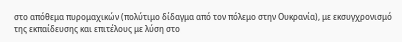στο απόθεμα πυρομαχικών (πολύτιμο δίδαγμα από τον πόλεμο στην Ουκρανία), με εκσυγχρονισμό της εκπαίδευσης και επιτέλους με λύση στο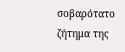σοβαρότατο ζήτημα της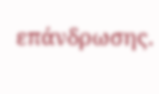επάνδρωσης.